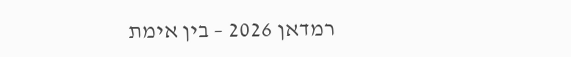רמדאן 2026 – בין אימת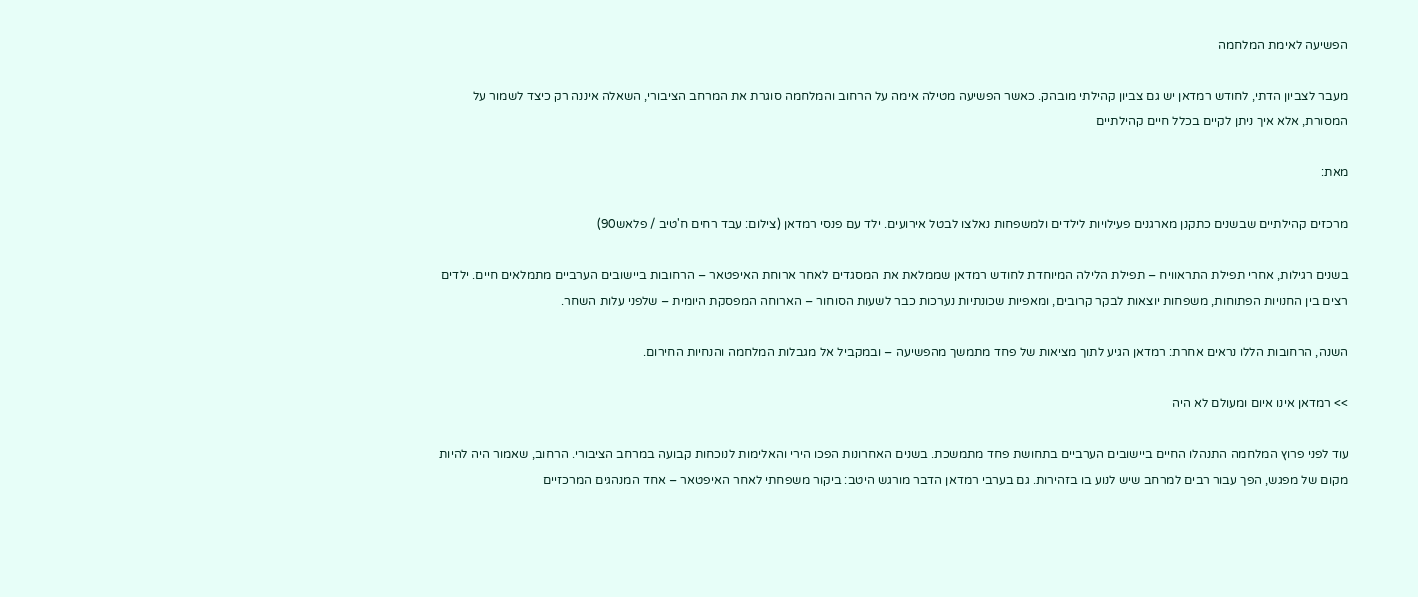הפשיעה לאימת המלחמה

מעבר לצביון הדתי, לחודש רמדאן יש גם צביון קהילתי מובהק. כאשר הפשיעה מטילה אימה על הרחוב והמלחמה סוגרת את המרחב הציבורי, השאלה איננה רק כיצד לשמור על המסורת, אלא איך ניתן לקיים בכלל חיים קהילתיים

מאת:

מרכזים קהילתיים שבשנים כתקנן מארגנים פעילויות לילדים ולמשפחות נאלצו לבטל אירועים. ילד עם פנסי רמדאן (צילום: עבד רחים ח'טיב / פלאש90)

בשנים רגילות, אחרי תפילת התראוויח – תפילת הלילה המיוחדת לחודש רמדאן שממלאת את המסגדים לאחר ארוחת האיפטאר – הרחובות ביישובים הערביים מתמלאים חיים. ילדים רצים בין החנויות הפתוחות, משפחות יוצאות לבקר קרובים, ומאפיות שכונתיות נערכות כבר לשעות הסוחור – הארוחה המפסקת היומית – שלפני עלות השחר.

השנה, הרחובות הללו נראים אחרת: רמדאן הגיע לתוך מציאות של פחד מתמשך מהפשיעה – ובמקביל אל מגבלות המלחמה והנחיות החירום.

>> רמדאן אינו איום ומעולם לא היה

עוד לפני פרוץ המלחמה התנהלו החיים ביישובים הערביים בתחושת פחד מתמשכת. בשנים האחרונות הפכו הירי והאלימות לנוכחות קבועה במרחב הציבורי. הרחוב, שאמור היה להיות מקום של מפגש, הפך עבור רבים למרחב שיש לנוע בו בזהירות. גם בערבי רמדאן הדבר מורגש היטב: ביקור משפחתי לאחר האיפטאר – אחד המנהגים המרכזיים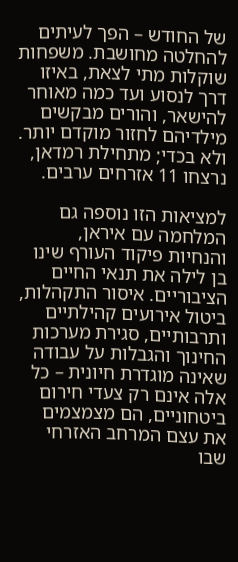של החודש – הפך לעיתים להחלטה מחושבת. משפחות שוקלות מתי לצאת, באיזו דרך לנסוע ועד כמה מאוחר להישאר, והורים מבקשים מילדיהם לחזור מוקדם יותר. ולא בכדי; מתחילת רמדאן, נרצחו 11 אזרחים ערבים.

למציאות הזו נוספה גם המלחמה עם איראן, והנחיות פיקוד העורף שינו בן לילה את תנאי החיים הציבוריים. איסור התקהלות, ביטול אירועים קהילתיים ותרבותיים, סגירת מערכות החינוך והגבלות על עבודה שאינה מוגדרת חיונית – כל אלה אינם רק צעדי חירום ביטחוניים, הם מצמצמים את עצם המרחב האזרחי שבו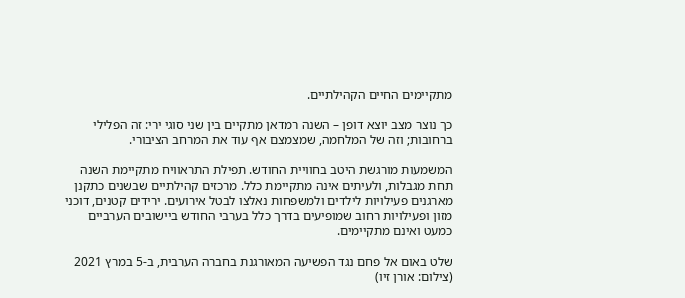מתקיימים החיים הקהילתיים.

כך נוצר מצב יוצא דופן – השנה רמדאן מתקיים בין שני סוגי ירי: זה הפלילי ברחובות; וזה של המלחמה, שמצמצם אף עוד את המרחב הציבורי.

המשמעות מורגשת היטב בחוויית החודש. תפילת התראוויח מתקיימת השנה תחת מגבלות, ולעיתים אינה מתקיימת כלל. מרכזים קהילתיים שבשנים כתקנן מארגנים פעילויות לילדים ולמשפחות נאלצו לבטל אירועים. ירידים קטנים, דוכני מזון ופעילויות רחוב שמופיעים בדרך כלל בערבי החודש ביישובים הערביים כמעט ואינם מתקיימים.

שלט באום אל פחם נגד הפשיעה המאורגנת בחברה הערבית, ב-5 במרץ 2021 (צילום: אורן זיו)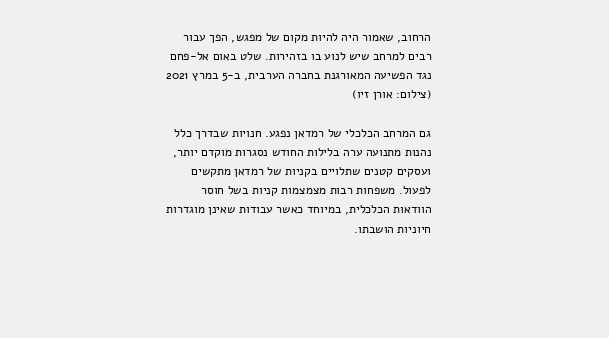הרחוב, שאמור היה להיות מקום של מפגש, הפך עבור רבים למרחב שיש לנוע בו בזהירות. שלט באום אל-פחם נגד הפשיעה המאורגנת בחברה הערבית, ב-5 במרץ 2021 (צילום: אורן זיו)

גם המרחב הכלכלי של רמדאן נפגע. חנויות שבדרך כלל נהנות מתנועה ערה בלילות החודש נסגרות מוקדם יותר, ועסקים קטנים שתלויים בקניות של רמדאן מתקשים לפעול. משפחות רבות מצמצמות קניות בשל חוסר הוודאות הכלכלית, במיוחד כאשר עבודות שאינן מוגדרות חיוניות הושבתו.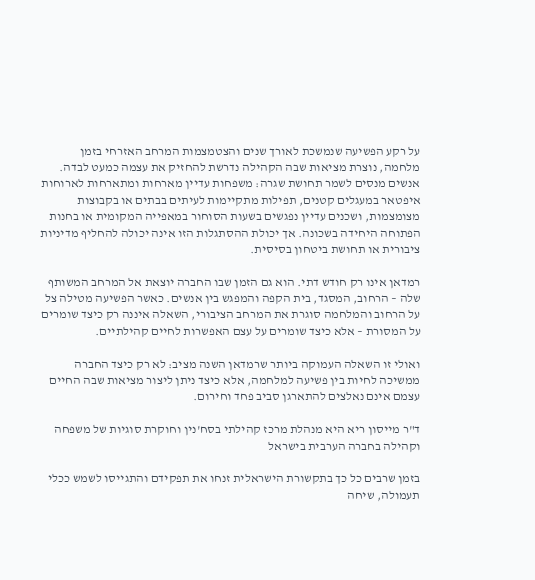על רקע הפשיעה שנמשכת לאורך שנים והצטמצמות המרחב האזרחי בזמן מלחמה, נוצרת מציאות שבה הקהילה נדרשת להחזיק את עצמה כמעט לבדה. אנשים מנסים לשמר תחושת שגרה: משפחות עדיין מארחות ומתארחות לארוחות איפטאר במעגלים קטנים, תפילות מתקיימות לעיתים בבתים או בקבוצות מצומצמות, ושכנים עדיין נפגשים בשעות הסוחור במאפייה המקומית או בחנות הפתוחה היחידה בשכונה. אך יכולת ההסתגלות הזו אינה יכולה להחליף מדיניות ציבורית או תחושת ביטחון בסיסית.

רמדאן אינו רק חודש דתי. הוא גם הזמן שבו החברה יוצאת אל המרחב המשותף שלה – הרחוב, המסגד, בית הקפה והמפגש בין אנשים. כאשר הפשיעה מטילה צל על הרחוב והמלחמה סוגרת את המרחב הציבורי, השאלה איננה רק כיצד שומרים על המסורת – אלא כיצד שומרים על עצם האפשרות לחיים קהילתיים.

ואולי זו השאלה העמוקה ביותר שרמדאן השנה מציב: לא רק כיצד החברה ממשיכה לחיות בין פשיעה למלחמה, אלא כיצד ניתן ליצור מציאות שבה החיים עצמם אינם נאלצים להתארגן סביב פחד וחירום.

ד"ר מייסון ריא היא מנהלת מרכז קהילתי בסח'נין וחוקרת סוגיות של משפחה וקהילה בחברה הערבית בישראל

בזמן שרבים כל כך בתקשורת הישראלית זנחו את תפקידם והתגייסו לשמש ככלי תעמולה, שיחה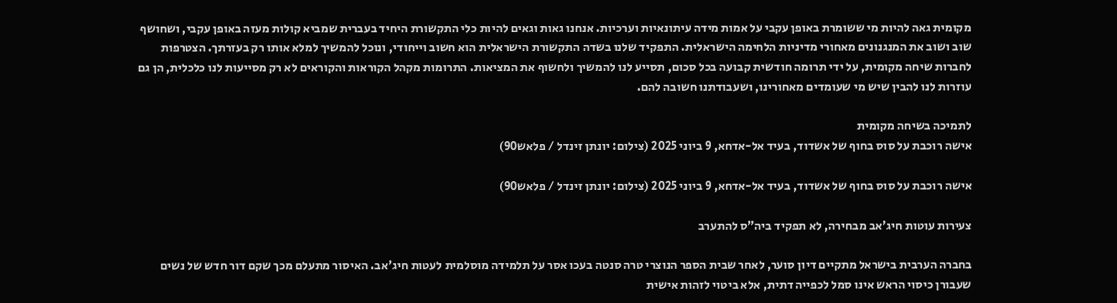מקומית גאה להיות מי ששומרת באופן עקבי על אמות מידה עיתונאיות וערכיות. אנחנו גאות וגאים להיות כלי התקשורת היחיד בעברית שמביא קולות מעזה באופן עקבי, ושחושף שוב ושוב את המנגנונים מאחורי מדיניות הלחימה הישראלית. התפקיד שלנו בשדה התקשורת הישראלית הוא חשוב וייחודי, ונוכל להמשיך למלא אותו רק בעזרתך. הצטרפות לחברות שיחה מקומית, על ידי תרומה חודשית קבועה בכל סכום, תסייע לנו להמשיך ולחשוף את המציאות. התרומות מקהל הקוראות והקוראים לא רק מסייעות לנו כלכלית, הן גם עוזרות לנו להבין שיש מי שעומדים מאחורינו, ושעבודתנו חשובה להם.

לתמיכה בשיחה מקומית
אישה רוכבת על סוס בחוף של אשדוד, בעיד אל-אדחא, 9 ביוני 2025 (צילום: יונתן זינדל / פלאש90)

אישה רוכבת על סוס בחוף של אשדוד, בעיד אל-אדחא, 9 ביוני 2025 (צילום: יונתן זינדל / פלאש90)

צעירות עוטות חיג'אב מבחירה, לא תפקיד ביה"ס להתערב

בחברה הערבית בישראל מתקיים דיון סוער, לאחר שבית הספר הנוצרי טרה סנטה בעכו אסר על תלמידה מוסלמית לעטות חיג'אב. האיסור מתעלם מכך שקם דור חדש של נשים שעבורן כיסוי הראש אינו סמל לכפייה דתית, אלא ביטוי לזהות אישית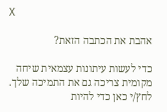X

אהבת את הכתבה הזאת?

כדי לעשות עיתונות עצמאית שיחה מקומית צריכה גם את התמיכה שלך. לחץ/י כאן כדי להיות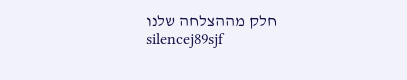חלק מההצלחה שלנו
silencej89sjf